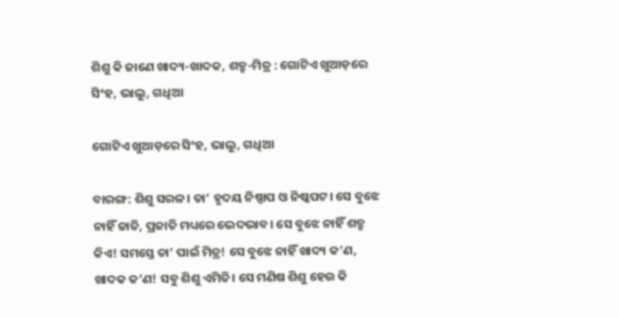ଶିଶୁ କି ଜାଣେ ଖାଦ୍ୟ-ଖାଦକ, ଶତ୍ରୁ-ମିତ୍ର : ଗୋଟିଏ ଖୁଆଡ଼ରେ ସିଂହ, ଭାଲୁ, ଗଧିଆ

ଗୋଟିଏ ଖୁଆଡ଼ରେ ସିଂହ, ଭାଲୁ, ଗଧିଆ

ବାରଙ୍ଗ: ଶିଶୁ ସରଳ। ତା’ ହୃଦୟ ନିଷ୍ପାପ ଓ ନିଷ୍କପଟ। ସେ ବୁଝେ ନାହିଁ ଜାତି, ପ୍ରଜାତି ମଧ୍ୟରେ ଭେଦଭାବ। ସେ ବୁଝେ ନାହିଁ ଶତ୍ରୁ କିଏ! ସମସ୍ତେ ତା’ ପାଇଁ ମିତ୍ର! ସେ ବୁଝେ ନାହିଁ ଖାଦ୍ୟ କ’ଣ, ଖାଦକ କ’ଣ! ସବୁ ଶିଶୁ ଏମିତି। ସେ ମଣିଷ ଶିଶୁ ହେଉ କି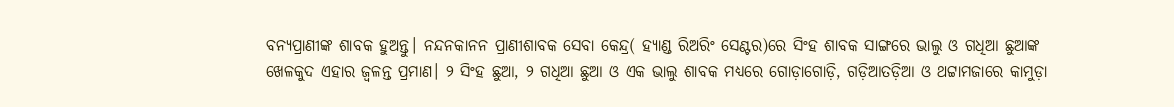ବନ୍ୟପ୍ରାଣୀଙ୍କ ଶାବକ ହୁଅନ୍ତୁ। ନନ୍ଦନକାନନ ପ୍ରାଣୀଶାବକ ସେବା କେନ୍ଦ୍ର( ହ୍ୟାଣ୍ଡ ରିଅରିଂ ସେଣ୍ଟର)ରେ ସିଂହ ଶାବକ ସାଙ୍ଗରେ ଭାଲୁ ଓ ଗଧିଆ ଛୁଆଙ୍କ ଖେଳକୁଦ ଏହାର ଜ୍ବଳନ୍ତ ପ୍ରମାଣ। ୨ ସିଂହ ଛୁଆ, ୨ ଗଧିଆ ଛୁଆ ଓ ଏକ ଭାଲୁ ଶାବକ ମଧ୍ୟରେ ଗୋଡ଼ାଗୋଡ଼ି, ଗଡ଼ିଆତଡ଼ିଆ ଓ ଥଟ୍ଟାମଜାରେ କାମୁଡ଼ା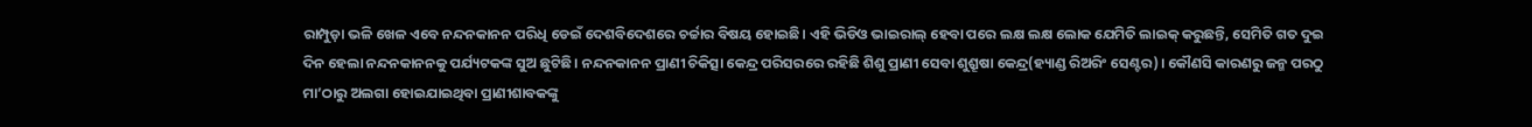ରାମ୍ପୁଡ଼ା ଭଳି ଖେଳ ଏବେ ନନ୍ଦନକାନନ ପରିଧି ଡେଇଁ ଦେଶବିଦେଶରେ ଚର୍ଚ୍ଚାର ବିଷୟ ହୋଇଛି। ଏହି ଭିଡିଓ ଭାଇରାଲ୍‌ ହେବା ପରେ ଲକ୍ଷ ଲକ୍ଷ ଲୋକ ଯେମିତି ଲାଇକ୍‌ କରୁଛନ୍ତି, ସେମିତି ଗତ ଦୁଇ ଦିନ ହେଲା ନନ୍ଦନକାନନକୁ ପର୍ଯ୍ୟଟକଙ୍କ ସୁଅ ଛୁଟିଛି। ନନ୍ଦନକାନନ ପ୍ରାଣୀ ଚିକିତ୍ସା କେନ୍ଦ୍ର ପରିସରରେ ରହିଛି ଶିଶୁ ପ୍ରାଣୀ ସେବା ଶୁଶ୍ରୂଷା କେନ୍ଦ୍ର(ହ୍ୟାଣ୍ଡ ରିଅରିଂ ସେଣ୍ଟର)। କୌଣସି କାରଣରୁ ଜନ୍ମ ପରଠୁ ମା’ଠାରୁ ଅଲଗା ହୋଇଯାଇଥିବା ପ୍ରାଣୀଶାବକଙ୍କୁ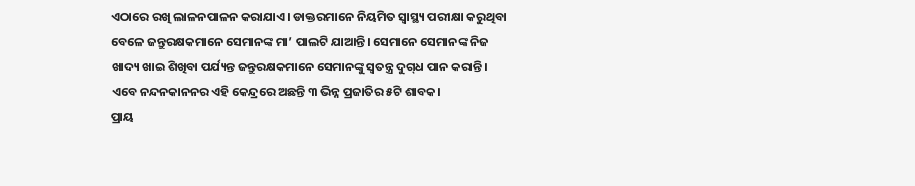ଏଠାରେ ରଖି ଲାଳନପାଳନ କରାଯାଏ। ଡାକ୍ତରମାନେ ନିୟମିତ ସ୍ବାସ୍ଥ୍ୟ ପରୀକ୍ଷା କରୁଥିବା ବେଳେ ଜନ୍ତୁରକ୍ଷକମାନେ ସେମାନଙ୍କ ମା’ ପାଲଟି ଯାଆନ୍ତି। ସେମାନେ ସେମାନଙ୍କ ନିଜ ଖାଦ୍ୟ ଖାଇ ଶିଖିବା ପର୍ଯ୍ୟନ୍ତ ଜନ୍ତୁରକ୍ଷକମାନେ ସେମାନଙ୍କୁ ସ୍ବତନ୍ତ୍ର ଦୁଗ୍‌ଧ ପାନ କରାନ୍ତି। ଏବେ ନନ୍ଦନକାନନର ଏହି କେନ୍ଦ୍ରରେ ଅଛନ୍ତି ୩ ଭିନ୍ନ ପ୍ରଜାତିର ୫ଟି ଶାବକ।
ପ୍ରାୟ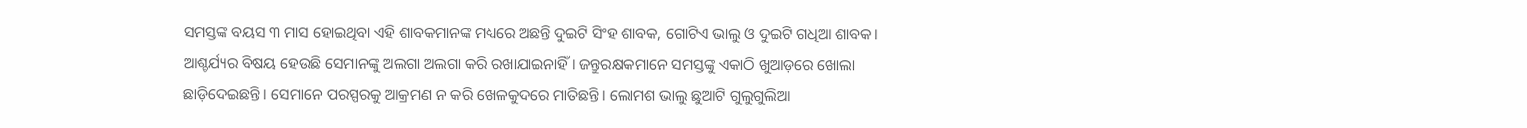ସମସ୍ତଙ୍କ ବୟସ ୩ ମାସ ହୋଇଥିବା ଏହି ଶାବକମାନଙ୍କ ମଧ୍ୟରେ ଅଛନ୍ତି ଦୁଇଟି ସିଂହ ଶାବକ, ଗୋଟିଏ ଭାଲୁ ଓ ଦୁଇଟି ଗଧିଆ ଶାବକ। ଆଶ୍ଚର୍ଯ୍ୟର ବିଷୟ ହେଉଛି ସେମାନଙ୍କୁ ଅଲଗା ଅଲଗା କରି ରଖାଯାଇନାହିଁ। ଜନ୍ତୁରକ୍ଷକମାନେ ସମସ୍ତଙ୍କୁ ଏକାଠି ଖୁଆଡ଼ରେ ଖୋଲା ଛାଡ଼ିଦେଇଛନ୍ତି। ସେମାନେ ପରସ୍ପରକୁ ଆକ୍ରମଣ ନ କରି ଖେଳକୁଦରେ ମାତିଛନ୍ତି। ଲୋମଶ ଭାଲୁ ଛୁଆଟି ଗୁଲୁଗୁଲିଆ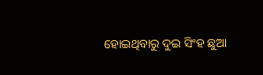ହୋଇଥିବାରୁ ଦୁଇ ସିଂହ ଛୁଆ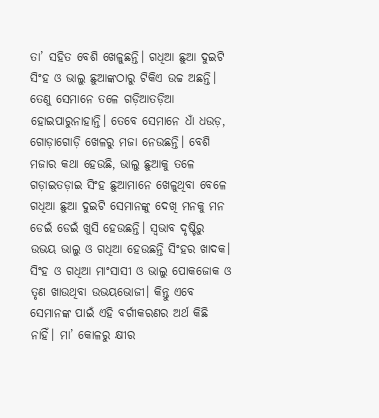ତା’ ସହିତ ବେଶି ଖେଳୁଛନ୍ତି। ଗଧିଆ ଛୁଆ ଦୁଇଟି ସିଂହ ଓ ଭାଲୁ ଛୁଆଙ୍କଠାରୁ ଟିକିଏ ଉଚ୍ଚ ଅଛନ୍ତି। ତେଣୁ ସେମାନେ ତଳେ ଗଡ଼ିଆତଡ଼ିଆ ହୋଇପାରୁନାହାନ୍ତି। ତେବେ ସେମାନେ ଧାଁ ଧଉଡ଼, ଗୋଡ଼ାଗୋଡ଼ି ଖେଳରୁ ମଜା ନେଉଛନ୍ତି। ବେଶି ମଜାର କଥା ହେଉଛି, ଭାଲୁ ଛୁଆକୁ ତଳେ ଗଡ଼ାଇତଡ଼ାଇ ସିଂହ ଛୁଆମାନେ ଖେଳୁଥିବା ବେଳେ ଗଧିଆ ଛୁଆ ଦୁଇଟି ସେମାନଙ୍କୁ ଦେଖି ମନକୁ ମନ ଡେଇଁ ଡେଇଁ ଖୁସି ହେଉଛନ୍ତି। ସ୍ବଭାବ ଦୃଷ୍ଟିରୁ ଉଭୟ ଭାଲୁ ଓ ଗଧିଆ ହେଉଛନ୍ତି ସିଂହର ଖାଦକ। ସିଂହ ଓ ଗଧିଆ ମାଂସାସୀ ଓ ଭାଲୁ ପୋକଜୋକ ଓ ତୃଣ ଖାଉଥିବା ଉଭୟଭୋ‌ଜୀ। କିନ୍ତୁ ଏବେ ସେମାନଙ୍କ ପାଇଁ ଏହି ବର୍ଗୀକରଣର ଅର୍ଥ କିଛି ନାହିଁ। ମା’ କୋଳରୁ କ୍ଷୀର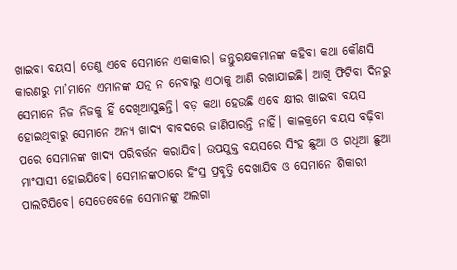ଖାଇବା ବୟସ। ତେଣୁ ଏବେ ସେମାନେ ଏକାକାର। ଜନ୍ତୁରକ୍ଷକମାନଙ୍କ କହିବା କଥା କୌଣସି କାରଣରୁ ମା’ମାନେ ଏମାନଙ୍କ ଯତ୍ନ ନ ନେବାରୁ ଏଠାକୁ ଆଣି ରଖାଯାଇଛି। ଆଖି ଫିଟିବା ଦିନରୁ ସେମାନେ ନିଜ ନିଜକୁ ହିଁ ଦେଖିଆସୁଛନ୍ତି। ବଡ଼ କଥା ହେଉଛି ଏବେ କ୍ଷୀର ଖାଇବା ବୟସ ହୋଇଥିବାରୁ ସେମାନେ ଅନ୍ୟ ଖାଦ୍ୟ ବାବଦରେ ଜାଣିପାରନ୍ତି ନାହିଁ। କାଳକ୍ରମେ ବୟସ ବଢ଼ିବା ପରେ ସେମାନଙ୍କ ଖାଦ୍ୟ ପରିବର୍ତ୍ତନ କରାଯିବ। ଉପଯୁକ୍ତ ବୟସରେ ସିଂହ ଛୁଆ ଓ ଗଧିଆ ଛୁଆ ମାଂସାସୀ ହୋଇଯିବେ। ସେମାନଙ୍କଠାରେ ହିଂସ୍ର ପ୍ରବୃତ୍ତି ଦେଖାଯିବ ଓ ସେମାନେ ଶିକାରୀ ପାଲଟିଯିବେ। ସେତେବେଳେ ସେମାନଙ୍କୁ ଅଲଗା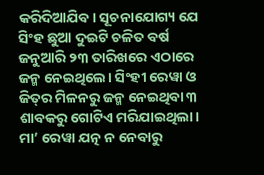କରିଦିଆଯିବ। ସୂଚନାଯୋଗ୍ୟ ଯେ ସିଂହ ଛୁଆ ଦୁଇଟି ଚଳିତ ବର୍ଷ ଜନୁଆରି ୨୩ ତାରିଖରେ ଏଠାରେ ଜନ୍ମ ନେଇଥିଲେ। ସିଂହୀ ରେୱା ଓ ଜିତ୍‌ର ମିଳନରୁ ଜନ୍ମ ନେଇଥିବା ୩ ଶାବକରୁ ଗୋଟିଏ ମରିଯାଇଥିଲା। ମା’ ରେୱା ଯତ୍ନ ନ ନେବାରୁ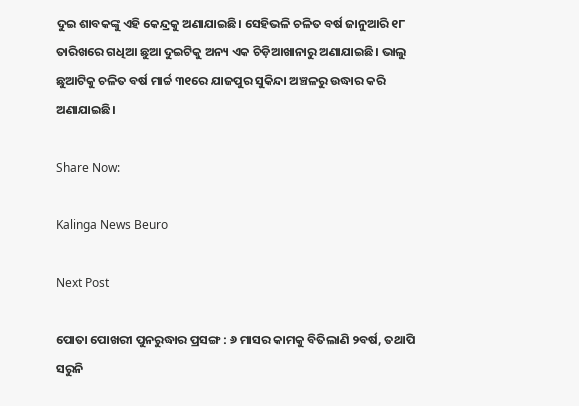ଦୁଇ ଶାବକଙ୍କୁ ଏହି କେନ୍ଦ୍ରକୁ ଅଣାଯାଇଛି। ସେହିଭଳି ଚଳିତ ବର୍ଷ ଜାନୁଆରି ୧୮ ତାରିଖରେ ଗଧିଆ ଛୁଆ ଦୁଇଟିକୁ ଅନ୍ୟ ଏକ ଚିଡ଼ିଆଖାନାରୁ ଅଣାଯାଇଛି। ଭାଲୁ ଛୁଆଟିକୁ ଚଳିତ ବର୍ଷ ମାର୍ଚ୍ଚ ୩୧ରେ ଯାଜପୁର ସୁକିନ୍ଦା ଅଞ୍ଚଳରୁ ଉଦ୍ଧାର କରି ଅଣାଯାଇଛି।

Share Now:

Kalinga News Beuro

Next Post

ପୋତା ପୋଖରୀ ପୁନରୁଦ୍ଧାର ପ୍ରସଙ୍ଗ : ୬ ମାସର କାମକୁ ବିତିଲାଣି ୨ବର୍ଷ, ତଥାପି ସରୁନି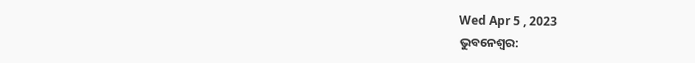Wed Apr 5 , 2023
ଭୁବନେଶ୍ବର: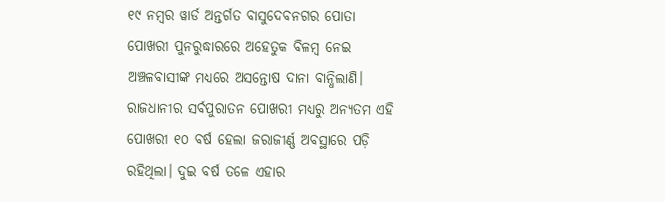୧୯ ନମ୍ବର ୱାର୍ଡ ଅନ୍ତର୍ଗତ ବାସୁଦେବନଗର ପୋତା ପୋଖରୀ ପୁନରୁଦ୍ଧାରରେ ଅହେତୁକ ବିଳମ୍ବ ନେଇ ଅଞ୍ଚଳବାସୀଙ୍କ ମଧ୍ୟରେ ଅସନ୍ତୋଷ ଦାନା ବାନ୍ଧିଲାଣି। ରାଜଧାନୀର ସର୍ବପୁରାତନ ପୋଖରୀ ମଧ୍ୟରୁ ଅନ୍ୟତମ ଏହି ପୋଖରୀ ୧୦ ବର୍ଷ ହେଲା ଜରାଜୀର୍ଣ୍ଣ ଅବସ୍ଥାରେ ପଡ଼ି ରହିଥିଲା। ଦୁଇ ବର୍ଷ ତଳେ ଏହାର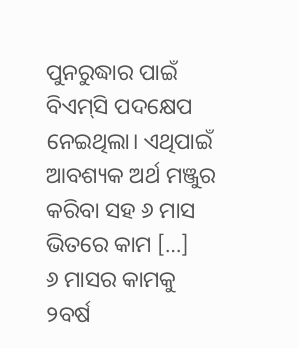ପୁନରୁଦ୍ଧାର ପାଇଁ ବିଏମ୍‌ସି ପଦକ୍ଷେପ ନେଇଥିଲା। ଏଥିପାଇଁ ଆବଶ୍ୟକ ଅର୍ଥ ମଞ୍ଜୁର କରିବା ସହ ୬ ମାସ ଭିତରେ କାମ […]
୬ ମାସର କାମକୁ ୨ବର୍ଷ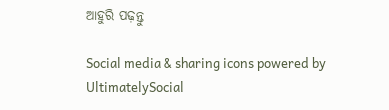ଆହୁରି ପଢ଼ନ୍ତୁ

Social media & sharing icons powered by UltimatelySocial